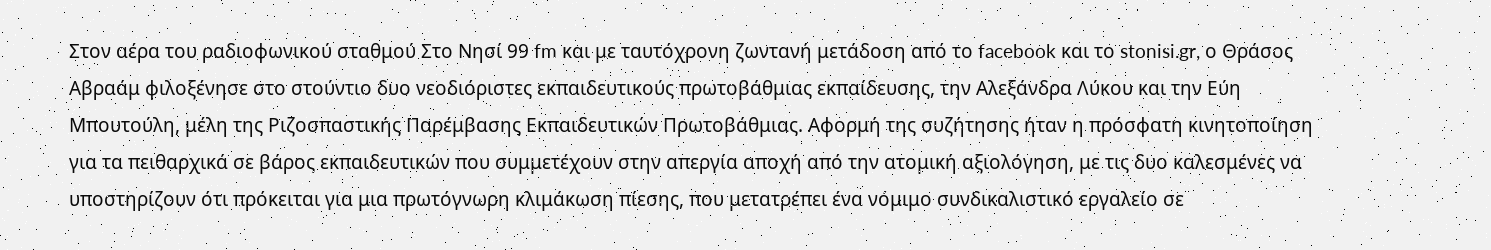Στον αέρα του ραδιοφωνικού σταθμού Στο Νησί 99 fm και με ταυτόχρονη ζωντανή μετάδοση από το facebook και το stonisi.gr, ο Θράσος Αβραάμ φιλοξένησε στο στούντιο δυο νεοδιόριστες εκπαιδευτικούς πρωτοβάθμιας εκπαίδευσης, την Αλεξάνδρα Λύκου και την Εύη Μπουτούλη, μέλη της Ριζοσπαστικής Παρέμβασης Εκπαιδευτικών Πρωτοβάθμιας. Αφορμή της συζήτησης ήταν η πρόσφατη κινητοποίηση για τα πειθαρχικά σε βάρος εκπαιδευτικών που συμμετέχουν στην απεργία αποχή από την ατομική αξιολόγηση, με τις δυο καλεσμένες να υποστηρίζουν ότι πρόκειται για μια πρωτόγνωρη κλιμάκωση πίεσης, που μετατρέπει ένα νόμιμο συνδικαλιστικό εργαλείο σε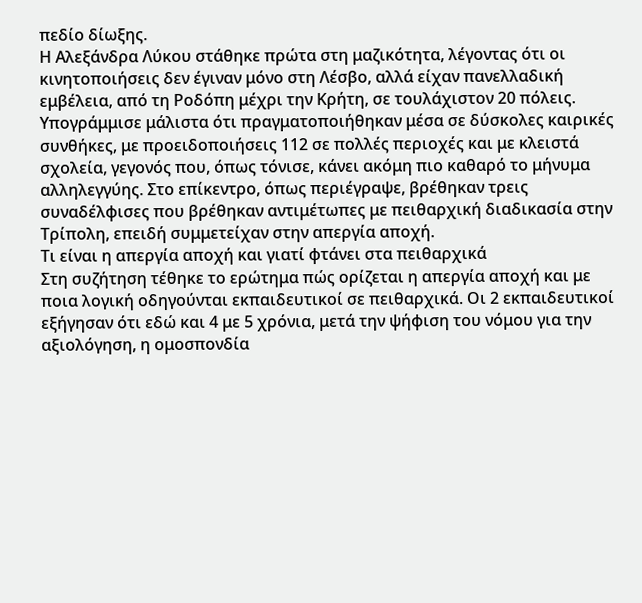πεδίο δίωξης.
Η Αλεξάνδρα Λύκου στάθηκε πρώτα στη μαζικότητα, λέγοντας ότι οι κινητοποιήσεις δεν έγιναν μόνο στη Λέσβο, αλλά είχαν πανελλαδική εμβέλεια, από τη Ροδόπη μέχρι την Κρήτη, σε τουλάχιστον 20 πόλεις. Υπογράμμισε μάλιστα ότι πραγματοποιήθηκαν μέσα σε δύσκολες καιρικές συνθήκες, με προειδοποιήσεις 112 σε πολλές περιοχές και με κλειστά σχολεία, γεγονός που, όπως τόνισε, κάνει ακόμη πιο καθαρό το μήνυμα αλληλεγγύης. Στο επίκεντρο, όπως περιέγραψε, βρέθηκαν τρεις συναδέλφισες που βρέθηκαν αντιμέτωπες με πειθαρχική διαδικασία στην Τρίπολη, επειδή συμμετείχαν στην απεργία αποχή.
Τι είναι η απεργία αποχή και γιατί φτάνει στα πειθαρχικά
Στη συζήτηση τέθηκε το ερώτημα πώς ορίζεται η απεργία αποχή και με ποια λογική οδηγούνται εκπαιδευτικοί σε πειθαρχικά. Οι 2 εκπαιδευτικοί εξήγησαν ότι εδώ και 4 με 5 χρόνια, μετά την ψήφιση του νόμου για την αξιολόγηση, η ομοσπονδία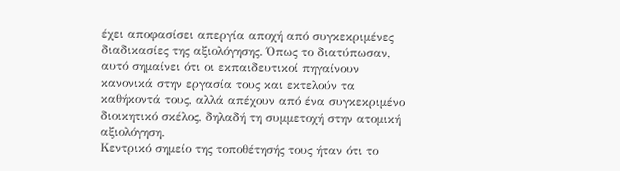έχει αποφασίσει απεργία αποχή από συγκεκριμένες διαδικασίες της αξιολόγησης. Όπως το διατύπωσαν, αυτό σημαίνει ότι οι εκπαιδευτικοί πηγαίνουν κανονικά στην εργασία τους και εκτελούν τα καθήκοντά τους, αλλά απέχουν από ένα συγκεκριμένο διοικητικό σκέλος, δηλαδή τη συμμετοχή στην ατομική αξιολόγηση.
Κεντρικό σημείο της τοποθέτησής τους ήταν ότι το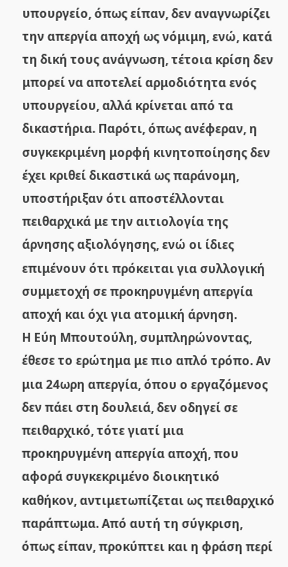υπουργείο, όπως είπαν, δεν αναγνωρίζει την απεργία αποχή ως νόμιμη, ενώ, κατά τη δική τους ανάγνωση, τέτοια κρίση δεν μπορεί να αποτελεί αρμοδιότητα ενός υπουργείου, αλλά κρίνεται από τα δικαστήρια. Παρότι, όπως ανέφεραν, η συγκεκριμένη μορφή κινητοποίησης δεν έχει κριθεί δικαστικά ως παράνομη, υποστήριξαν ότι αποστέλλονται πειθαρχικά με την αιτιολογία της άρνησης αξιολόγησης, ενώ οι ίδιες επιμένουν ότι πρόκειται για συλλογική συμμετοχή σε προκηρυγμένη απεργία αποχή και όχι για ατομική άρνηση.
Η Εύη Μπουτούλη, συμπληρώνοντας, έθεσε το ερώτημα με πιο απλό τρόπο. Αν μια 24ωρη απεργία, όπου ο εργαζόμενος δεν πάει στη δουλειά, δεν οδηγεί σε πειθαρχικό, τότε γιατί μια προκηρυγμένη απεργία αποχή, που αφορά συγκεκριμένο διοικητικό καθήκον, αντιμετωπίζεται ως πειθαρχικό παράπτωμα. Από αυτή τη σύγκριση, όπως είπαν, προκύπτει και η φράση περί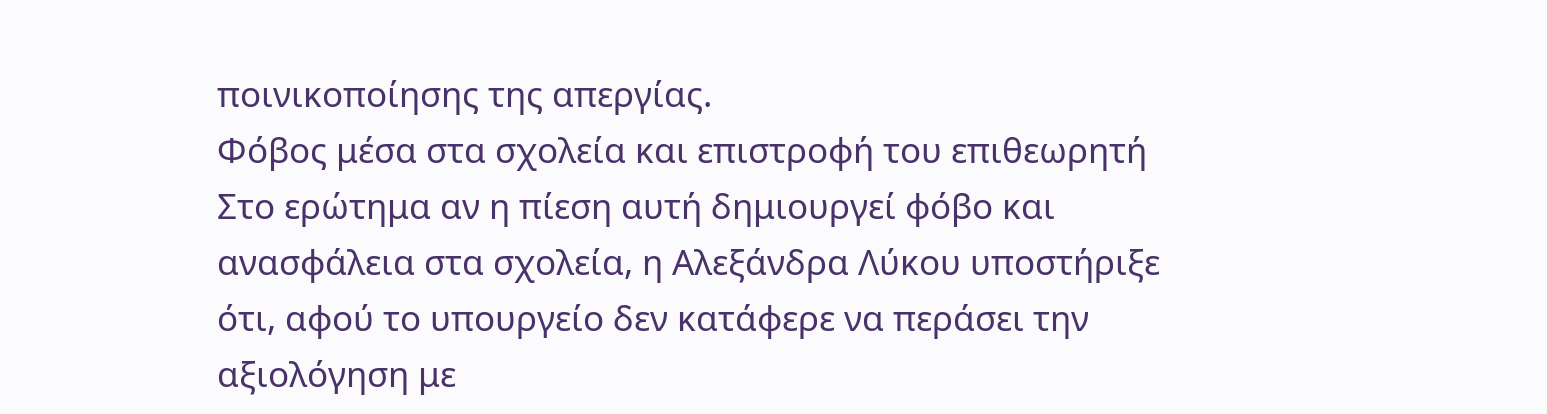ποινικοποίησης της απεργίας.
Φόβος μέσα στα σχολεία και επιστροφή του επιθεωρητή
Στο ερώτημα αν η πίεση αυτή δημιουργεί φόβο και ανασφάλεια στα σχολεία, η Αλεξάνδρα Λύκου υποστήριξε ότι, αφού το υπουργείο δεν κατάφερε να περάσει την αξιολόγηση με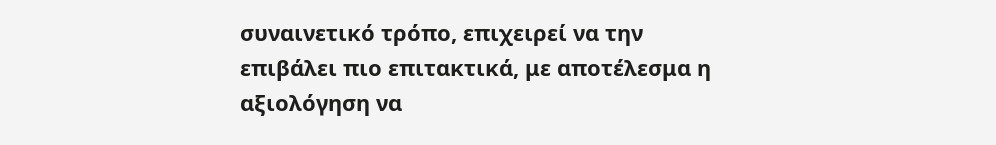συναινετικό τρόπο, επιχειρεί να την επιβάλει πιο επιτακτικά, με αποτέλεσμα η αξιολόγηση να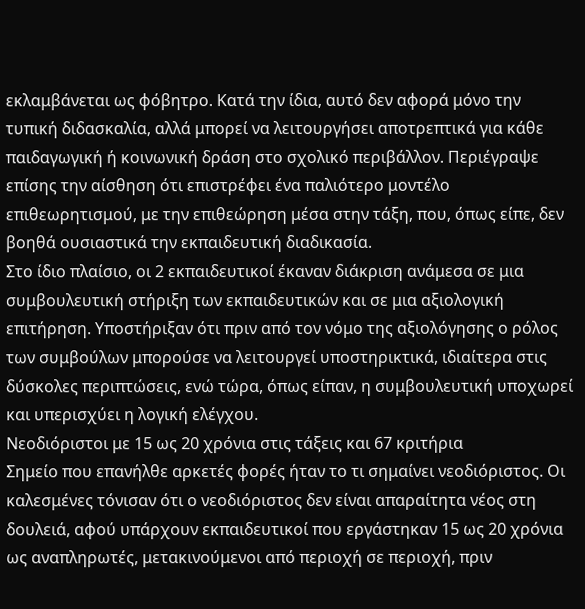εκλαμβάνεται ως φόβητρο. Κατά την ίδια, αυτό δεν αφορά μόνο την τυπική διδασκαλία, αλλά μπορεί να λειτουργήσει αποτρεπτικά για κάθε παιδαγωγική ή κοινωνική δράση στο σχολικό περιβάλλον. Περιέγραψε επίσης την αίσθηση ότι επιστρέφει ένα παλιότερο μοντέλο επιθεωρητισμού, με την επιθεώρηση μέσα στην τάξη, που, όπως είπε, δεν βοηθά ουσιαστικά την εκπαιδευτική διαδικασία.
Στο ίδιο πλαίσιο, οι 2 εκπαιδευτικοί έκαναν διάκριση ανάμεσα σε μια συμβουλευτική στήριξη των εκπαιδευτικών και σε μια αξιολογική επιτήρηση. Υποστήριξαν ότι πριν από τον νόμο της αξιολόγησης ο ρόλος των συμβούλων μπορούσε να λειτουργεί υποστηρικτικά, ιδιαίτερα στις δύσκολες περιπτώσεις, ενώ τώρα, όπως είπαν, η συμβουλευτική υποχωρεί και υπερισχύει η λογική ελέγχου.
Νεοδιόριστοι με 15 ως 20 χρόνια στις τάξεις και 67 κριτήρια
Σημείο που επανήλθε αρκετές φορές ήταν το τι σημαίνει νεοδιόριστος. Οι καλεσμένες τόνισαν ότι ο νεοδιόριστος δεν είναι απαραίτητα νέος στη δουλειά, αφού υπάρχουν εκπαιδευτικοί που εργάστηκαν 15 ως 20 χρόνια ως αναπληρωτές, μετακινούμενοι από περιοχή σε περιοχή, πριν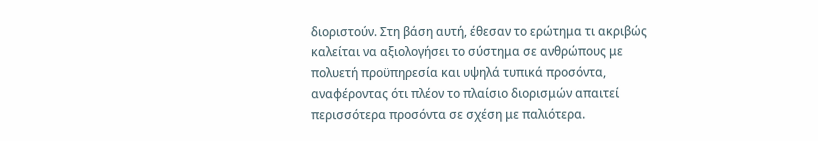διοριστούν. Στη βάση αυτή, έθεσαν το ερώτημα τι ακριβώς καλείται να αξιολογήσει το σύστημα σε ανθρώπους με πολυετή προϋπηρεσία και υψηλά τυπικά προσόντα, αναφέροντας ότι πλέον το πλαίσιο διορισμών απαιτεί περισσότερα προσόντα σε σχέση με παλιότερα.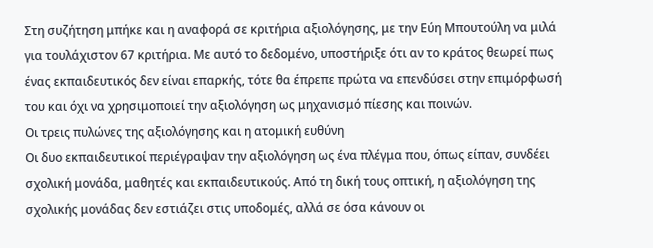Στη συζήτηση μπήκε και η αναφορά σε κριτήρια αξιολόγησης, με την Εύη Μπουτούλη να μιλά για τουλάχιστον 67 κριτήρια. Με αυτό το δεδομένο, υποστήριξε ότι αν το κράτος θεωρεί πως ένας εκπαιδευτικός δεν είναι επαρκής, τότε θα έπρεπε πρώτα να επενδύσει στην επιμόρφωσή του και όχι να χρησιμοποιεί την αξιολόγηση ως μηχανισμό πίεσης και ποινών.
Οι τρεις πυλώνες της αξιολόγησης και η ατομική ευθύνη
Οι δυο εκπαιδευτικοί περιέγραψαν την αξιολόγηση ως ένα πλέγμα που, όπως είπαν, συνδέει σχολική μονάδα, μαθητές και εκπαιδευτικούς. Από τη δική τους οπτική, η αξιολόγηση της σχολικής μονάδας δεν εστιάζει στις υποδομές, αλλά σε όσα κάνουν οι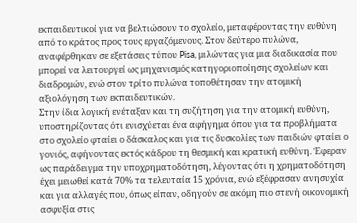εκπαιδευτικοί για να βελτιώσουν το σχολείο, μεταφέροντας την ευθύνη από το κράτος προς τους εργαζόμενους. Στον δεύτερο πυλώνα, αναφέρθηκαν σε εξετάσεις τύπου Pisa, μιλώντας για μια διαδικασία που μπορεί να λειτουργεί ως μηχανισμός κατηγοριοποίησης σχολείων και διαδρομών, ενώ στον τρίτο πυλώνα τοποθέτησαν την ατομική αξιολόγηση των εκπαιδευτικών.
Στην ίδια λογική ενέταξαν και τη συζήτηση για την ατομική ευθύνη, υποστηρίζοντας ότι ενισχύεται ένα αφήγημα όπου για τα προβλήματα στο σχολείο φταίει ο δάσκαλος και για τις δυσκολίες των παιδιών φταίει ο γονιός, αφήνοντας εκτός κάδρου τη θεσμική και κρατική ευθύνη. Έφεραν ως παράδειγμα την υποχρηματοδότηση, λέγοντας ότι η χρηματοδότηση έχει μειωθεί κατά 70% τα τελευταία 15 χρόνια, ενώ εξέφρασαν ανησυχία και για αλλαγές που, όπως είπαν, οδηγούν σε ακόμη πιο στενή οικονομική ασφυξία στις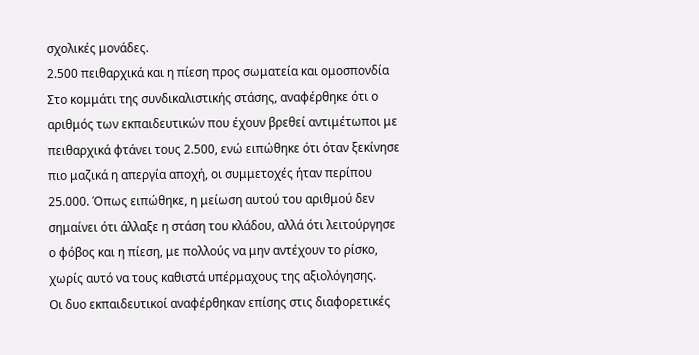σχολικές μονάδες.
2.500 πειθαρχικά και η πίεση προς σωματεία και ομοσπονδία
Στο κομμάτι της συνδικαλιστικής στάσης, αναφέρθηκε ότι ο αριθμός των εκπαιδευτικών που έχουν βρεθεί αντιμέτωποι με πειθαρχικά φτάνει τους 2.500, ενώ ειπώθηκε ότι όταν ξεκίνησε πιο μαζικά η απεργία αποχή, οι συμμετοχές ήταν περίπου 25.000. Όπως ειπώθηκε, η μείωση αυτού του αριθμού δεν σημαίνει ότι άλλαξε η στάση του κλάδου, αλλά ότι λειτούργησε ο φόβος και η πίεση, με πολλούς να μην αντέχουν το ρίσκο, χωρίς αυτό να τους καθιστά υπέρμαχους της αξιολόγησης.
Οι δυο εκπαιδευτικοί αναφέρθηκαν επίσης στις διαφορετικές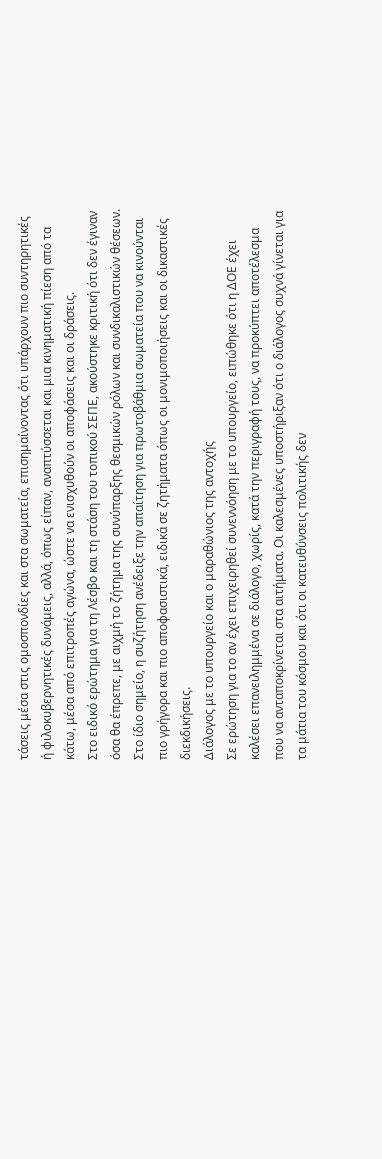τάσεις μέσα στις ομοσπονδίες και στα σωματεία, επισημαίνοντας ότι υπάρχουν πιο συντηρητικές ή φιλοκυβερνητικές δυνάμεις, αλλά, όπως είπαν, αναπτύσσεται και μια κινηματική πίεση από τα κάτω, μέσα από επιτροπές αγώνα, ώστε να ενισχυθούν οι αποφάσεις και οι δράσεις.
Στο ειδικό ερώτημα για τη Λέσβο και τη στάση του τοπικού ΣΕΠΕ, ακούστηκε κριτική ότι δεν έγιναν όσα θα έπρεπε, με αιχμή το ζήτημα της συνύπαρξης θεσμικών ρόλων και συνδικαλιστικών θέσεων. Στο ίδιο σημείο, η συζήτηση ανέδειξε την απαίτηση για πρωτοβάθμια σωματεία που να κινούνται πιο γρήγορα και πιο αποφασιστικά, ειδικά σε ζητήματα όπως οι μονιμοποιήσεις και οι δικαστικές διεκδικήσεις.
Διάλογος με το υπουργείο και ο μαραθώνιος της αντοχής
Σε ερώτηση για το αν έχει επιχειρηθεί συνεννόηση με το υπουργείο, ειπώθηκε ότι η ΔΟΕ έχει καλέσει επανειλημμένα σε διάλογο, χωρίς, κατά την περιγραφή τους, να προκύπτει αποτέλεσμα που να ανταποκρίνεται στα αιτήματα. Οι καλεσμένες υποστήριξαν ότι ο διάλογος συχνά γίνεται για τα μάτια του κόσμου και ότι οι κατευθύνσεις πολιτικής δεν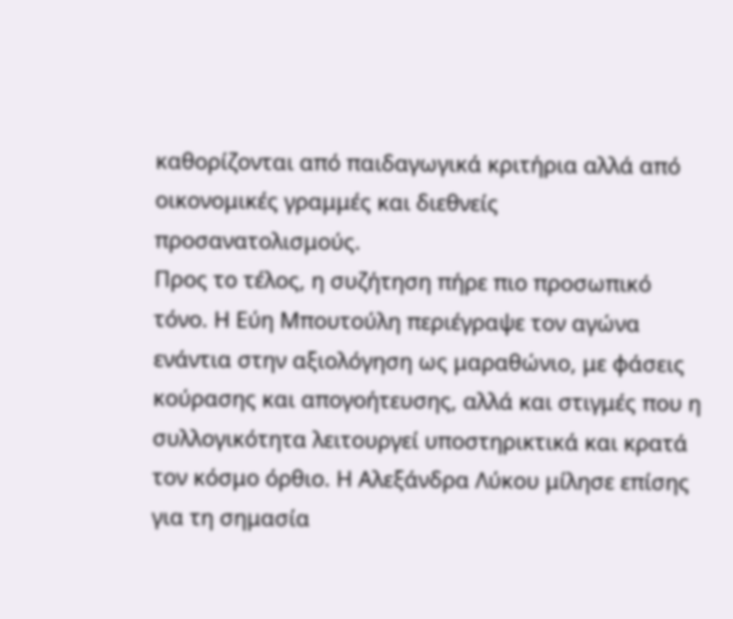καθορίζονται από παιδαγωγικά κριτήρια αλλά από οικονομικές γραμμές και διεθνείς προσανατολισμούς.
Προς το τέλος, η συζήτηση πήρε πιο προσωπικό τόνο. Η Εύη Μπουτούλη περιέγραψε τον αγώνα ενάντια στην αξιολόγηση ως μαραθώνιο, με φάσεις κούρασης και απογοήτευσης, αλλά και στιγμές που η συλλογικότητα λειτουργεί υποστηρικτικά και κρατά τον κόσμο όρθιο. Η Αλεξάνδρα Λύκου μίλησε επίσης για τη σημασία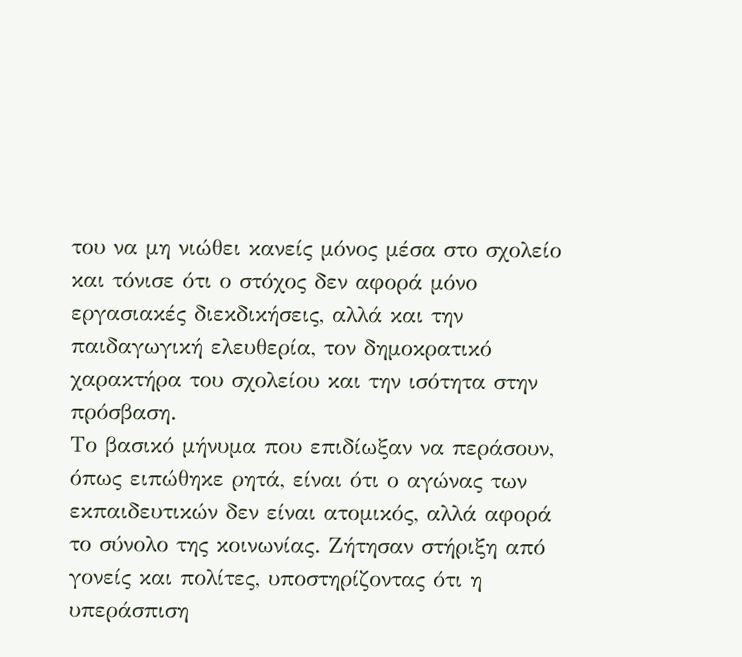του να μη νιώθει κανείς μόνος μέσα στο σχολείο και τόνισε ότι ο στόχος δεν αφορά μόνο εργασιακές διεκδικήσεις, αλλά και την παιδαγωγική ελευθερία, τον δημοκρατικό χαρακτήρα του σχολείου και την ισότητα στην πρόσβαση.
Το βασικό μήνυμα που επιδίωξαν να περάσουν, όπως ειπώθηκε ρητά, είναι ότι ο αγώνας των εκπαιδευτικών δεν είναι ατομικός, αλλά αφορά το σύνολο της κοινωνίας. Ζήτησαν στήριξη από γονείς και πολίτες, υποστηρίζοντας ότι η υπεράσπιση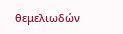θεμελιωδών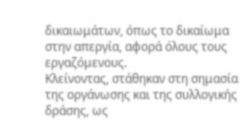δικαιωμάτων, όπως το δικαίωμα στην απεργία, αφορά όλους τους εργαζόμενους.
Κλείνοντας, στάθηκαν στη σημασία της οργάνωσης και της συλλογικής δράσης, ως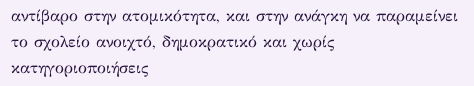αντίβαρο στην ατομικότητα, και στην ανάγκη να παραμείνει το σχολείο ανοιχτό, δημοκρατικό και χωρίς κατηγοριοποιήσεις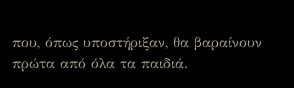που, όπως υποστήριξαν, θα βαραίνουν πρώτα από όλα τα παιδιά.